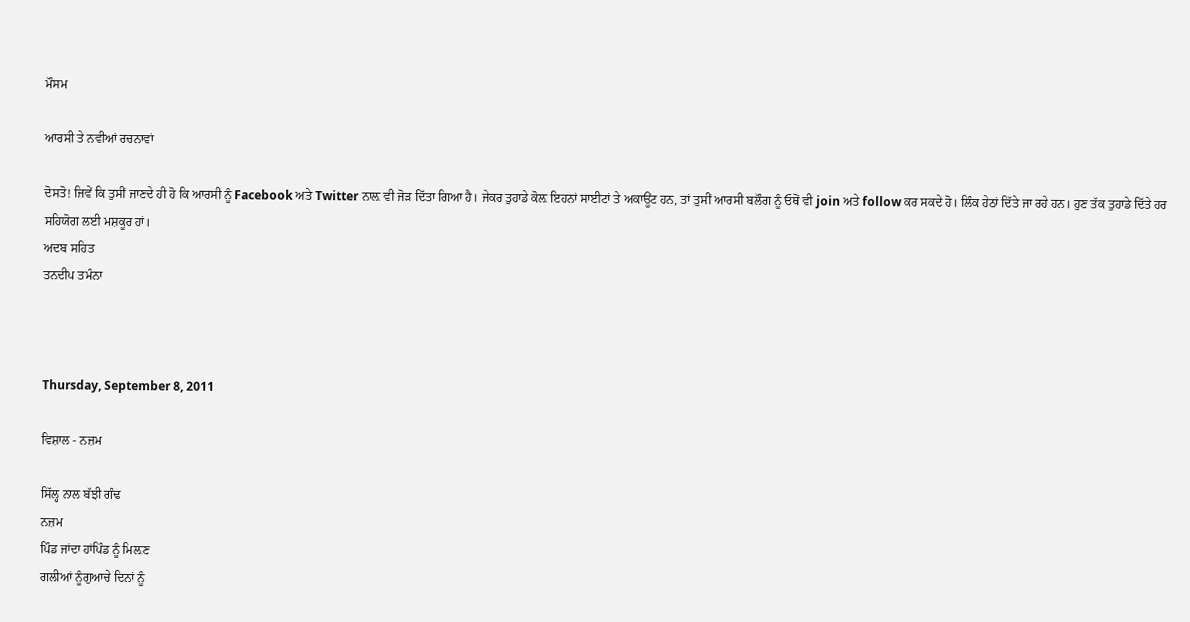ਮੌਸਮ

ਆਰਸੀ ਤੇ ਨਵੀਆਂ ਰਚਨਾਵਾਂ

ਦੋਸਤੋ! ਜਿਵੇਂ ਕਿ ਤੁਸੀਂ ਜਾਣਦੇ ਹੀ ਹੋ ਕਿ ਆਰਸੀ ਨੂੰ Facebook ਅਤੇ Twitter ਨਾਲ਼ ਵੀ ਜੋੜ ਦਿੱਤਾ ਗਿਆ ਹੈ। ਜੇਕਰ ਤੁਹਾਡੇ ਕੋਲ਼ ਇਹਨਾਂ ਸਾਈਟਾਂ ਤੇ ਅਕਾਊਂਟ ਹਨ, ਤਾਂ ਤੁਸੀਂ ਆਰਸੀ ਬਲੌਗ ਨੂੰ ਓਥੋਂ ਵੀ join ਅਤੇ follow ਕਰ ਸਕਦੇ ਹੋ। ਲਿੰਕ ਹੇਠਾਂ ਦਿੱਤੇ ਜਾ ਰਹੇ ਹਨ। ਹੁਣ ਤੱਕ ਤੁਹਾਡੇ ਦਿੱਤੇ ਹਰ ਸਹਿਯੋਗ ਲਈ ਮਸ਼ਕੂਰ ਹਾਂ।
ਅਦਬ ਸਹਿਤ
ਤਨਦੀਪ ਤਮੰਨਾ



Thursday, September 8, 2011

ਵਿਸ਼ਾਲ - ਨਜ਼ਮ

ਸਿੱਲ੍ਹ ਨਾਲ ਬੱਝੀ ਗੰਢ
ਨਜ਼ਮ
ਪਿੰਡ ਜਾਂਦਾ ਹਾਂਪਿੰਡ ਨੂੰ ਮਿਲ਼ਣ
ਗਲੀਆਂ ਨੂੰਗੁਆਚੇ ਦਿਨਾਂ ਨੂੰ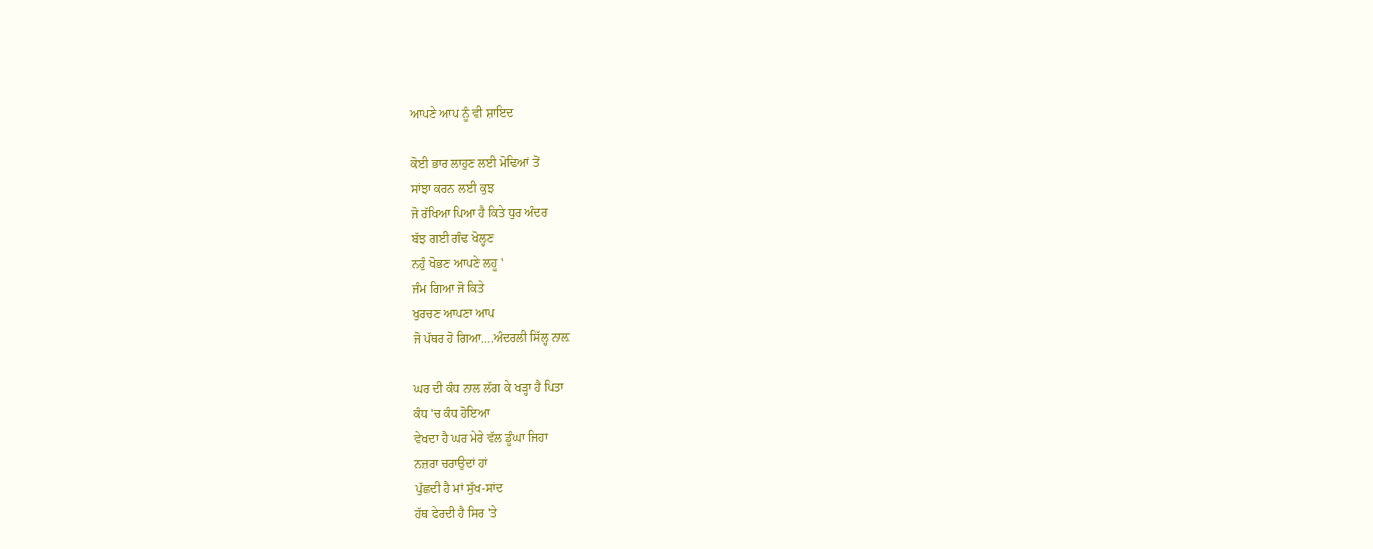ਆਪਣੇ ਆਪ ਨੂੰ ਵੀ ਸ਼ਾਇਦ

ਕੋਈ ਭਾਰ ਲਾਹੁਣ ਲਈ ਮੋਢਿਆਂ ਤੋਂ
ਸਾਂਝਾ ਕਰਨ ਲਈ ਕੁਝ
ਜੋ ਰੱਖਿਆ ਪਿਆ ਹੈ ਕਿਤੇ ਧੁਰ ਅੰਦਰ
ਬੱਝ ਗਈ ਗੰਢ ਖੋਲ੍ਹਣ
ਨਹੁੰ ਖੋਭਣ ਆਪਣੇ ਲਹੂ '
ਜੰਮ ਗਿਆ ਜੋ ਕਿਤੇ
ਖੁਰਚਣ ਆਪਣਾ ਆਪ
ਜੋ ਪੱਥਰ ਹੋ ਗਿਆ….ਅੰਦਰਲੀ ਸਿੱਲ੍ਹ ਨਾਲ਼

ਘਰ ਦੀ ਕੰਧ ਨਾਲ ਲੱਗ ਕੇ ਖੜ੍ਹਾ ਹੈ ਪਿਤਾ
ਕੰਧ 'ਚ ਕੰਧ ਹੋਇਆ
ਵੇਖਦਾ ਹੈ ਘਰ ਮੇਰੇ ਵੱਲ ਡੂੰਘਾ ਜਿਹਾ
ਨਜ਼ਰਾ ਚਰਾਉਦਾਂ ਹਾਂ
ਪੁੱਛਦੀ ਹੈ ਮਾਂ ਸੁੱਖ-ਸਾਂਦ
ਹੱਥ ਫੇਰਦੀ ਹੈ ਸਿਰ 'ਤੇ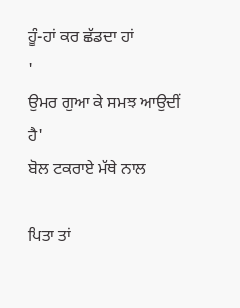ਹੂੰ-ਹਾਂ ਕਰ ਛੱਡਦਾ ਹਾਂ
'
ਉਮਰ ਗੁਆ ਕੇ ਸਮਝ ਆਉਦੀਂ ਹੈ'
ਬੋਲ ਟਕਰਾਏ ਮੱਥੇ ਨਾਲ

ਪਿਤਾ ਤਾਂ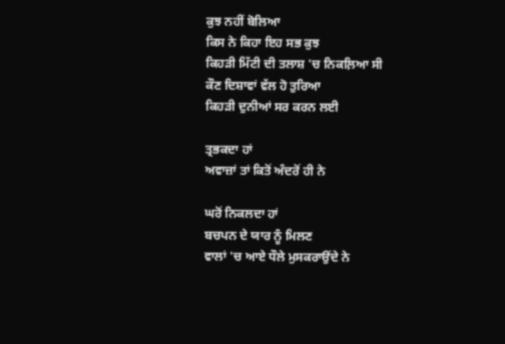ਕੁਝ ਨਹੀਂ ਬੋਲਿਆ
ਕਿਸ ਨੇ ਕਿਹਾ ਇਹ ਸਭ ਕੁਝ
ਕਿਹੜੀ ਮਿੱਟੀ ਦੀ ਤਲਾਸ਼ 'ਚ ਨਿਕਲ਼ਿਆ ਸੀ
ਕੌਣ ਦਿਸ਼ਾਵਾਂ ਵੱਲ ਹੋ ਤੁਰਿਆ
ਕਿਹੜੀ ਦੁਨੀਆਂ ਸਰ ਕਰਨ ਲਈ

ਤ੍ਰਭਕਦਾ ਹਾਂ
ਅਵਾਜ਼ਾਂ ਤਾਂ ਕਿਤੋਂ ਅੰਦਰੋਂ ਹੀ ਨੇ

ਘਰੋਂ ਨਿਕਲਦਾ ਹਾਂ
ਬਚਪਨ ਦੇ ਯਾਰ ਨੂੰ ਮਿਲਣ
ਵਾਲਾਂ 'ਚ ਆਏ ਧੌਲੇ ਮੁਸਕਰਾਉਂਦੇ ਨੇ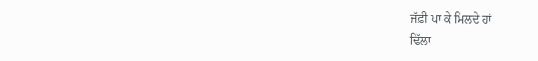ਜੱਫ਼ੀ ਪਾ ਕੇ ਮਿਲਦੇ ਹਾਂ
ਢਿੱਲਾ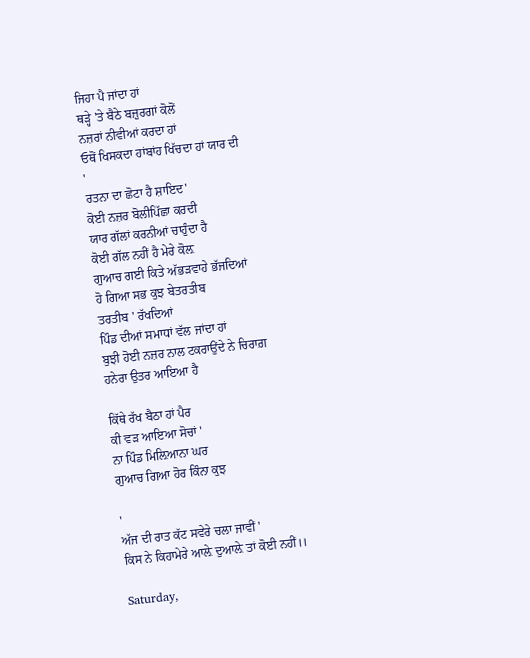ਜਿਹਾ ਪੈ ਜਾਂਦਾ ਹਾਂ
ਥੜ੍ਹੇ 'ਤੇ ਬੈਠੇ ਬਜ਼ੁਰਗਾਂ ਕੋਲੋਂ
ਨਜ਼ਰਾਂ ਨੀਵੀਆਂ ਕਰਦਾ ਹਾਂ
ਓਥੋਂ ਖਿਸਕਦਾ ਹਾਂਬਾਂਹ ਖਿੱਚਦਾ ਹਾਂ ਯਾਰ ਦੀ
'
ਰਤਨਾ ਦਾ ਛੋਟਾ ਹੈ ਸ਼ਾਇਦ'
ਕੋਈ ਨਜ਼ਰ ਬੋਲੀਪਿੱਛਾ ਕਰਦੀ
ਯਾਰ ਗੱਲਾਂ ਕਰਨੀਆਂ ਚਾਹੁੰਦਾ ਹੈ
ਕੋਈ ਗੱਲ ਨਹੀਂ ਹੈ ਮੇਰੇ ਕੋਲ਼
ਗੁਆਚ ਗਈ ਕਿਤੇ ਅੱਭੜਵਾਹੇ ਭੱਜਦਿਆਂ
ਹੋ ਗਿਆ ਸਭ ਕੁਝ ਬੇਤਰਤੀਬ
ਤਰਤੀਬ ' ਰੱਖਦਿਆਂ
ਪਿੰਡ ਦੀਆਂ ਸਮਾਧਾਂ ਵੱਲ ਜਾਂਦਾ ਹਾਂ
ਬੁਝੀ ਹੋਈ ਨਜ਼ਰ ਨਾਲ ਟਕਰਾਉਂਦੇ ਨੇ ਚਿਰਾਗ਼
ਹਨੇਰਾ ਉਤਰ ਆਇਆ ਹੈ

ਕਿੱਥੇ ਰੱਖ ਬੈਠਾ ਹਾਂ ਪੈਰ
ਕੀ ਵੜ ਆਇਆ ਸੋਚਾਂ '
ਨਾ ਪਿੰਡ ਮਿਲ਼ਿਆਨਾ ਘਰ
ਗੁਆਚ ਗਿਆ ਹੋਰ ਕਿੰਨਾ ਕੁਝ

'
ਅੱਜ ਦੀ ਰਾਤ ਕੱਟ ਸਵੇਰੇ ਚਲਾ ਜਾਵੀਂ '
ਕਿਸ ਨੇ ਕਿਹਾਮੇਰੇ ਆਲ਼ੇ ਦੁਆਲ਼ੇ ਤਾਂ ਕੋਈ ਨਹੀਂ।।

Saturday,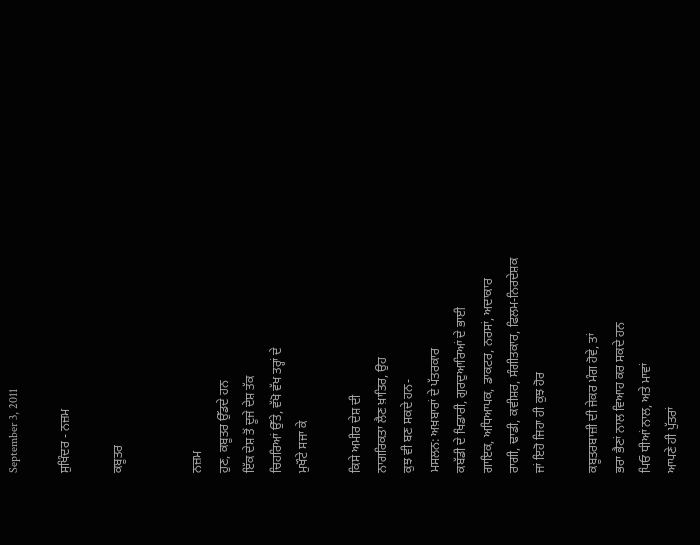September 3, 2011

ਸੁਖਿੰਦਰ - ਨਜ਼ਮ

ਕਬੂਤਰ


ਨਜ਼ਮ
ਹੁਣ, ਕਬੂਤਰ ਉੱਡਦੇ ਹਨ
ਇੱਕ ਦੇਸ਼ ਤੋਂ ਦੂਜੇ ਦੇਸ਼ ਤੱਕ
ਚਿਹਰਿਆਂ ਉੱਤੇ, ਵੱਖੋ ਵੱਖ ਤਰ੍ਹਾਂ ਦੇ
ਮੁਖੌਟੇ ਸਜਾ ਕੇ

ਕਿਸੇ ਅਮੀਰ ਦੇਸ਼ ਦੀ
ਨਾਗਰਿਕਤਾ ਲੈਣ ਖ਼ਾਤਿਰ, ਉਹ
ਕੁਝ ਵੀ ਬਣ ਸਕਦੇ ਹਨ-
ਮਸਲਨ: ਅਖ਼ਬਾਰਾਂ ਦੇ ਪੱਤਰਕਾਰ
ਕਬੱਡੀ ਦੇ ਖਿਡਾਰੀ, ਗੁਰਦੁਆਰਿਆਂ ਦੇ ਭਾਈ
ਗਾਇਕ, ਅਧਿਆਪਕ, ਡਾਕਟਰ, ਨਰਸਾਂ, ਅਦਾਕਾਰ
ਰਾਗੀ, ਢਾਡੀ, ਕਵੀਸ਼ਰ, ਸੰਗੀਤਕਾਰ, ਫਿਲਮ-ਨਿਰਦੇਸ਼ਕ
ਜਾਂ ਇਹੋ ਜਿਹਾ ਹੀ ਕੁਝ ਹੋਰ

ਕਬੂਤਰਬਾਜ਼ੀ ਦੀ ਜੇਕਰ ਮੰਗ ਹੋਵੇ, ਤਾਂ
ਭਰਾ ਭੈਣਾਂ ਨਾਲ ਵਿਆਹ ਕਰ ਸਕਦੇ ਹਨ
ਪਿਓ ਧੀਆਂ ਨਾਲ, ਅਤੇ ਮਾਵਾਂ
ਆਪਣੇ ਹੀ ਪੁੱਤਰਾਂ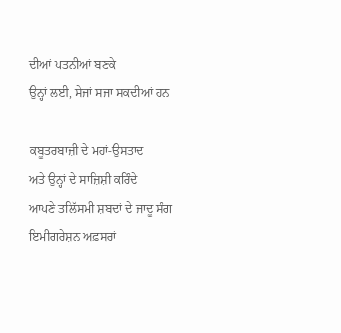ਦੀਆਂ ਪਤਨੀਆਂ ਬਣਕੇ
ਉਨ੍ਹਾਂ ਲਈ, ਸੇਜਾਂ ਸਜਾ ਸਕਦੀਆਂ ਹਨ

ਕਬੂਤਰਬਾਜ਼ੀ ਦੇ ਮਹਾਂ-ਉਸਤਾਦ
ਅਤੇ ਉਨ੍ਹਾਂ ਦੇ ਸਾਜ਼ਿਸ਼ੀ ਕਰਿੰਦੇ
ਆਪਣੇ ਤਲਿੱਸਮੀ ਸ਼ਬਦਾਂ ਦੇ ਜਾਦੂ ਸੰਗ
ਇਮੀਗਰੇਸ਼ਨ ਅਫ਼ਸਰਾਂ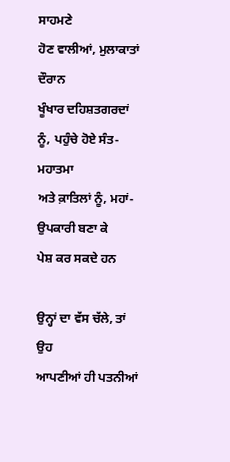ਸਾਹਮਣੇ
ਹੋਣ ਵਾਲੀਆਂ, ਮੁਲਾਕਾਤਾਂ ਦੌਰਾਨ
ਖੂੰਖਾਰ ਦਹਿਸ਼ਤਗਰਦਾਂ ਨੂੰ, ਪਹੁੰਚੇ ਹੋਏ ਸੰਤ-ਮਹਾਤਮਾ
ਅਤੇ ਕ਼ਾਤਿਲਾਂ ਨੂੰ, ਮਹਾਂ-ਉਪਕਾਰੀ ਬਣਾ ਕੇ
ਪੇਸ਼ ਕਰ ਸਕਦੇ ਹਨ

ਉਨ੍ਹਾਂ ਦਾ ਵੱਸ ਚੱਲੇ, ਤਾਂ ਉਹ
ਆਪਣੀਆਂ ਹੀ ਪਤਨੀਆਂ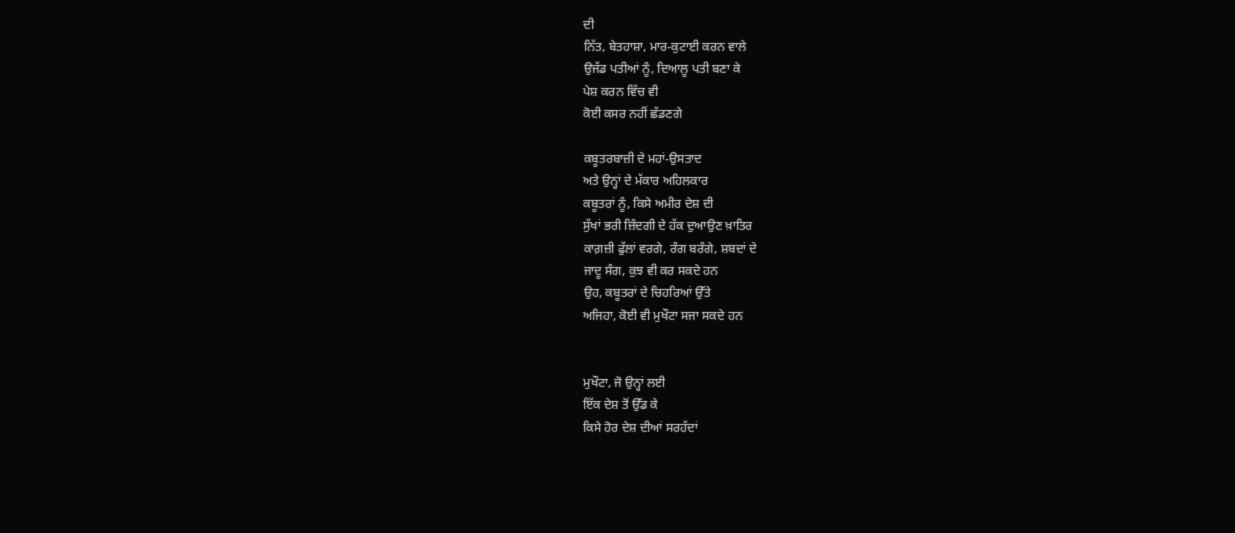ਦੀ
ਨਿੱਤ, ਬੇਤਹਾਸ਼ਾ, ਮਾਰ-ਕੁਟਾਈ ਕਰਨ ਵਾਲੇ
ਉਜੱਡ ਪਤੀਆਂ ਨੂੰ, ਦਿਆਲੂ ਪਤੀ ਬਣਾ ਕੇ
ਪੇਸ਼ ਕਰਨ ਵਿੱਚ ਵੀ
ਕੋਈ ਕਸਰ ਨਹੀਂ ਛੱਡਣਗੇ

ਕਬੂਤਰਬਾਜ਼ੀ ਦੇ ਮਹਾਂ-ਉਸਤਾਦ
ਅਤੇ ਉਨ੍ਹਾਂ ਦੇ ਮੱਕਾਰ ਅਹਿਲਕਾਰ
ਕਬੂਤਰਾਂ ਨੂੰ, ਕਿਸੇ ਅਮੀਰ ਦੇਸ਼ ਦੀ
ਸੁੱਖਾਂ ਭਰੀ ਜ਼ਿੰਦਗੀ ਦੇ ਹੱਕ ਦੁਆਉਣ ਖ਼ਾਤਿਰ
ਕਾਗ਼ਜ਼ੀ ਫੁੱਲਾਂ ਵਰਗੇ, ਰੰਗ ਬਰੰਗੇ, ਸ਼ਬਦਾਂ ਦੇ
ਜਾਦੂ ਸੰਗ, ਕੁਝ ਵੀ ਕਰ ਸਕਦੇ ਹਨ
ਉਹ, ਕਬੂਤਰਾਂ ਦੇ ਚਿਹਰਿਆਂ ਉੱਤੇ
ਅਜਿਹਾ, ਕੋਈ ਵੀ ਮੁਖੌਟਾ ਸਜਾ ਸਕਦੇ ਹਨ


ਮੁਖੌਟਾ, ਜੋ ਉਨ੍ਹਾਂ ਲਈ
ਇੱਕ ਦੇਸ਼ ਤੋਂ ਉੱਡ ਕੇ
ਕਿਸੇ ਹੋਰ ਦੇਸ਼ ਦੀਆਂ ਸਰਹੱਦਾਂ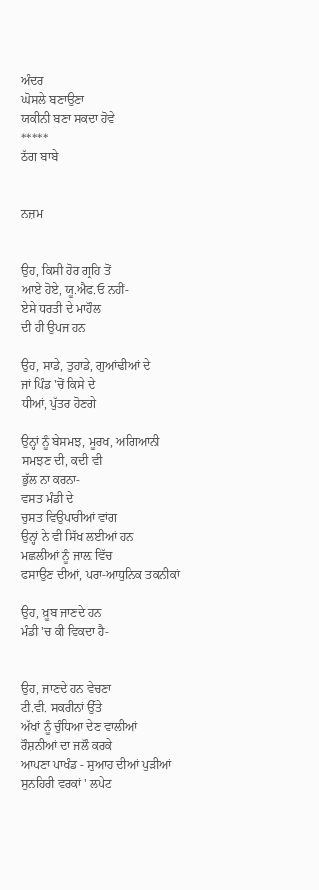ਅੰਦਰ
ਘੋਸਲੇ ਬਣਾਉਣਾ
ਯਕੀਨੀ ਬਣਾ ਸਕਦਾ ਹੋਵੇ
*****
ਠੱਗ ਬਾਬੇ


ਨਜ਼ਮ


ਉਹ, ਕਿਸੀ ਹੋਰ ਗ੍ਰਹਿ ਤੋਂ
ਆਏ ਹੋਏ, ਯੂ.ਐਫ.ਓ ਨਹੀਂ-
ਏਸੇ ਧਰਤੀ ਦੇ ਮਾਹੌਲ
ਦੀ ਹੀ ਉਪਜ ਹਨ

ਉਹ, ਸਾਡੇ, ਤੁਹਾਡੇ, ਗੁਆਂਢੀਆਂ ਦੇ
ਜਾਂ ਪਿੰਡ 'ਚੋਂ ਕਿਸੇ ਦੇ
ਧੀਆਂ, ਪੁੱਤਰ ਹੋਣਗੇ

ਉਨ੍ਹਾਂ ਨੂੰ ਬੇਸਮਝ, ਮੂਰਖ, ਅਗਿਆਨੀ
ਸਮਝਣ ਦੀ, ਕਦੀ ਵੀ
ਭੁੱਲ ਨਾ ਕਰਨਾ-
ਵਸਤ ਮੰਡੀ ਦੇ
ਚੁਸਤ ਵਿਉਪਾਰੀਆਂ ਵਾਂਗ
ਉਨ੍ਹਾਂ ਨੇ ਵੀ ਸਿੱਖ ਲਈਆਂ ਹਨ
ਮਛਲੀਆਂ ਨੂੰ ਜਾਲ਼ ਵਿੱਚ
ਫਸਾਉਣ ਦੀਆਂ, ਪਰਾ-ਆਧੁਨਿਕ ਤਕਨੀਕਾਂ

ਉਹ, ਖ਼ੂਬ ਜਾਣਦੇ ਹਨ
ਮੰਡੀ 'ਚ ਕੀ ਵਿਕਦਾ ਹੈ-


ਉਹ, ਜਾਣਦੇ ਹਨ ਵੇਚਣਾ
ਟੀ.ਵੀ. ਸਕਰੀਨਾਂ ਉੱਤੇ
ਅੱਖਾਂ ਨੂੰ ਚੁੰਧਿਆ ਦੇਣ ਵਾਲੀਆਂ
ਰੌਸ਼ਨੀਆਂ ਦਾ ਜਲੌ ਕਰਕੇ
ਆਪਣਾ ਪਾਖੰਡ - ਸੁਆਹ ਦੀਆਂ ਪੁੜੀਆਂ
ਸੁਨਹਿਰੀ ਵਰਕਾਂ ' ਲਪੇਟ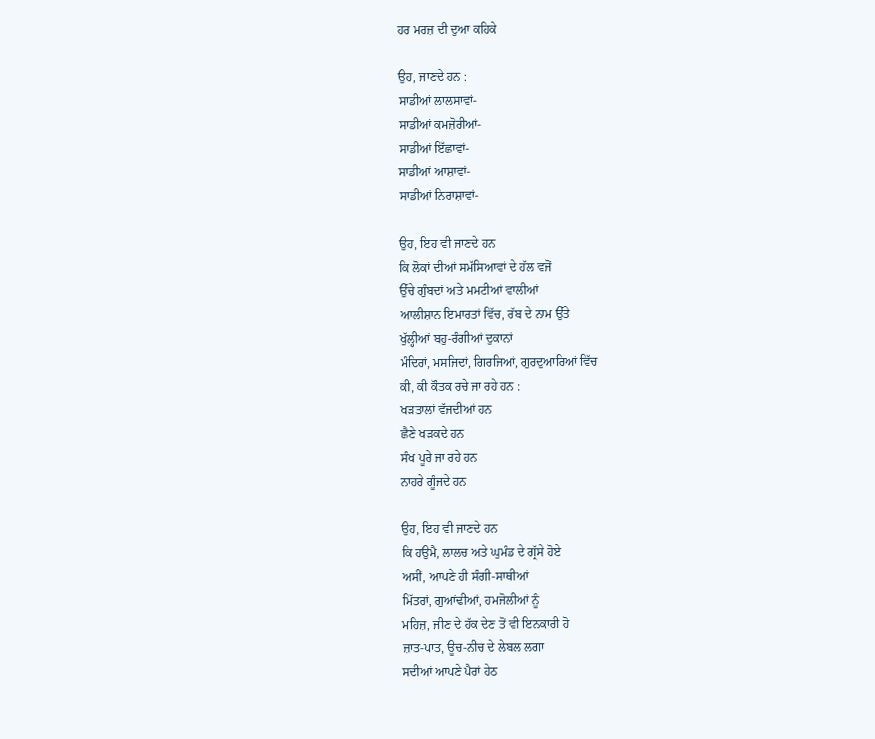ਹਰ ਮਰਜ਼ ਦੀ ਦੁਆ ਕਹਿਕੇ

ਉਹ, ਜਾਣਦੇ ਹਨ :
ਸਾਡੀਆਂ ਲਾਲਸਾਵਾਂ-
ਸਾਡੀਆਂ ਕਮਜ਼ੋਰੀਆਂ-
ਸਾਡੀਆਂ ਇੱਛਾਵਾਂ-
ਸਾਡੀਆਂ ਆਸ਼ਾਵਾਂ-
ਸਾਡੀਆਂ ਨਿਰਾਸ਼ਾਵਾਂ-

ਉਹ, ਇਹ ਵੀ ਜਾਣਦੇ ਹਨ
ਕਿ ਲੋਕਾਂ ਦੀਆਂ ਸਮੱਸਿਆਵਾਂ ਦੇ ਹੱਲ ਵਜੋਂ
ਉੱਚੇ ਗੁੰਬਦਾਂ ਅਤੇ ਮਮਟੀਆਂ ਵਾਲੀਆਂ
ਆਲੀਸ਼ਾਨ ਇਮਾਰਤਾਂ ਵਿੱਚ, ਰੱਬ ਦੇ ਨਾਮ ਉੱਤੇ
ਖੁੱਲ੍ਹੀਆਂ ਬਹੁ-ਰੰਗੀਆਂ ਦੁਕਾਨਾਂ
ਮੰਦਿਰਾਂ, ਮਸਜਿਦਾਂ, ਗਿਰਜਿਆਂ, ਗੁਰਦੁਆਰਿਆਂ ਵਿੱਚ
ਕੀ, ਕੀ ਕੌਤਕ ਰਚੇ ਜਾ ਰਹੇ ਹਨ :
ਖੜਤਾਲਾਂ ਵੱਜਦੀਆਂ ਹਨ
ਛੈਣੇ ਖੜਕਦੇ ਹਨ
ਸੰਖ ਪੂਰੇ ਜਾ ਰਹੇ ਹਨ
ਨਾਹਰੇ ਗੂੰਜਦੇ ਹਨ

ਉਹ, ਇਹ ਵੀ ਜਾਣਦੇ ਹਨ
ਕਿ ਹਉਮੈ, ਲਾਲਚ ਅਤੇ ਘੁਮੰਡ ਦੇ ਗ੍ਰੱਸੇ ਹੋਏ
ਅਸੀਂ, ਆਪਣੇ ਹੀ ਸੰਗੀ-ਸਾਥੀਆਂ
ਮਿੱਤਰਾਂ, ਗੁਆਂਢੀਆਂ, ਹਮਜੋਲੀਆਂ ਨੂੰ
ਮਹਿਜ਼, ਜੀਣ ਦੇ ਹੱਕ ਦੇਣ ਤੋਂ ਵੀ ਇਨਕਾਰੀ ਹੋ
ਜ਼ਾਤ-ਪਾਤ, ਊਚ-ਨੀਚ ਦੇ ਲੇਬਲ ਲਗਾ
ਸਦੀਆਂ ਆਪਣੇ ਪੈਰਾਂ ਹੇਠ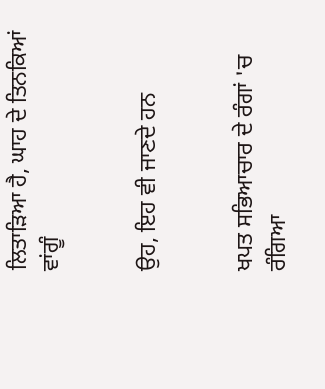ਲਿਤਾੜਿਆ ਹੈ, ਘਾਹ ਦੇ ਤਿਨਕਿਆਂ ਵਾਂਗੂੰ


ਉਹ, ਇਹ ਵੀ ਜਾਣਦੇ ਹਨ


ਖਪਤ ਸਭਿਆਚਾਰ ਦੇ ਰੰਗਾਂ 'ਚ ਰੰਗਿਆ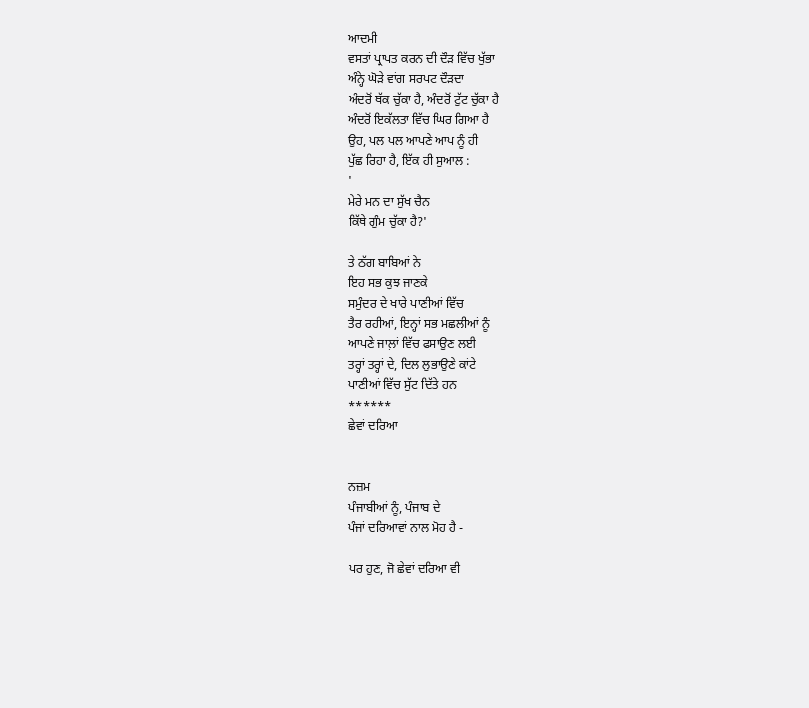ਆਦਮੀ
ਵਸਤਾਂ ਪ੍ਰਾਪਤ ਕਰਨ ਦੀ ਦੌੜ ਵਿੱਚ ਖੁੱਭਾ
ਅੰਨ੍ਹੇ ਘੋੜੇ ਵਾਂਗ ਸਰਪਟ ਦੌੜਦਾ
ਅੰਦਰੋਂ ਥੱਕ ਚੁੱਕਾ ਹੈ, ਅੰਦਰੋਂ ਟੁੱਟ ਚੁੱਕਾ ਹੈ
ਅੰਦਰੋਂ ਇਕੱਲਤਾ ਵਿੱਚ ਘਿਰ ਗਿਆ ਹੈ
ਉਹ, ਪਲ ਪਲ ਆਪਣੇ ਆਪ ਨੂੰ ਹੀ
ਪੁੱਛ ਰਿਹਾ ਹੈ, ਇੱਕ ਹੀ ਸੁਆਲ :
'
ਮੇਰੇ ਮਨ ਦਾ ਸੁੱਖ ਚੈਨ
ਕਿੱਥੇ ਗੁੰਮ ਚੁੱਕਾ ਹੈ?'

ਤੇ ਠੱਗ ਬਾਬਿਆਂ ਨੇ
ਇਹ ਸਭ ਕੁਝ ਜਾਣਕੇ
ਸਮੁੰਦਰ ਦੇ ਖਾਰੇ ਪਾਣੀਆਂ ਵਿੱਚ
ਤੈਰ ਰਹੀਆਂ, ਇਨ੍ਹਾਂ ਸਭ ਮਛਲੀਆਂ ਨੂੰ
ਆਪਣੇ ਜਾਲ਼ਾਂ ਵਿੱਚ ਫਸਾਉਣ ਲਈ
ਤਰ੍ਹਾਂ ਤਰ੍ਹਾਂ ਦੇ, ਦਿਲ ਲੁਭਾਉਣੇ ਕਾਂਟੇ
ਪਾਣੀਆਂ ਵਿੱਚ ਸੁੱਟ ਦਿੱਤੇ ਹਨ
******
ਛੇਵਾਂ ਦਰਿਆ


ਨਜ਼ਮ
ਪੰਜਾਬੀਆਂ ਨੂੰ, ਪੰਜਾਬ ਦੇ
ਪੰਜਾਂ ਦਰਿਆਵਾਂ ਨਾਲ ਮੋਹ ਹੈ -

ਪਰ ਹੁਣ, ਜੋ ਛੇਵਾਂ ਦਰਿਆ ਵੀ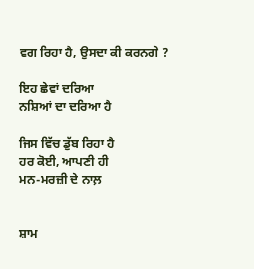ਵਗ ਰਿਹਾ ਹੈ, ਉਸਦਾ ਕੀ ਕਰਨਗੇ ?

ਇਹ ਛੇਵਾਂ ਦਰਿਆ
ਨਸ਼ਿਆਂ ਦਾ ਦਰਿਆ ਹੈ

ਜਿਸ ਵਿੱਚ ਡੁੱਬ ਰਿਹਾ ਹੈ
ਹਰ ਕੋਈ, ਆਪਣੀ ਹੀ
ਮਨ-ਮਰਜ਼ੀ ਦੇ ਨਾਲ਼


ਸ਼ਾਮ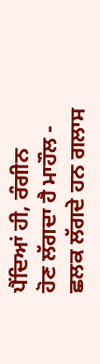ਪੈਂਦਿਆਂ ਹੀ, ਰੰਗੀਨ
ਹੋਣ ਲੱਗਦਾ ਹੈ ਮਾਹੌਲ -
ਛਲਕ ਲੱਗਦੇ ਹਨ ਗਲਾਸ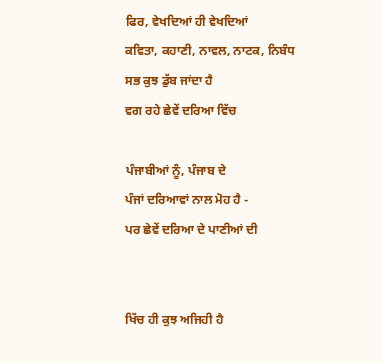ਫਿਰ, ਵੇਖਦਿਆਂ ਹੀ ਵੇਖਦਿਆਂ
ਕਵਿਤਾ, ਕਹਾਣੀ, ਨਾਵਲ, ਨਾਟਕ, ਨਿਬੰਧ
ਸਭ ਕੁਝ ਡੁੱਬ ਜਾਂਦਾ ਹੈ
ਵਗ ਰਹੇ ਛੇਵੇਂ ਦਰਿਆ ਵਿੱਚ

ਪੰਜਾਬੀਆਂ ਨੂੰ, ਪੰਜਾਬ ਦੇ
ਪੰਜਾਂ ਦਰਿਆਵਾਂ ਨਾਲ ਮੋਹ ਹੈ -
ਪਰ ਛੇਵੇਂ ਦਰਿਆ ਦੇ ਪਾਣੀਆਂ ਦੀ


ਖਿੱਚ ਹੀ ਕੁਝ ਅਜਿਹੀ ਹੈ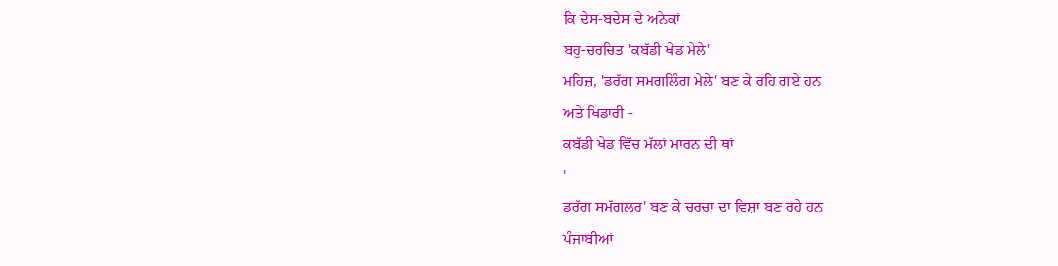ਕਿ ਦੇਸ-ਬਦੇਸ ਦੇ ਅਨੇਕਾਂ
ਬਹੁ-ਚਰਚਿਤ 'ਕਬੱਡੀ ਖੇਡ ਮੇਲੇ'
ਮਹਿਜ਼, 'ਡਰੱਗ ਸਮਗਲਿੰਗ ਮੇਲੇ' ਬਣ ਕੇ ਰਹਿ ਗਏ ਹਨ
ਅਤੇ ਖਿਡਾਰੀ -
ਕਬੱਡੀ ਖੇਡ ਵਿੱਚ ਮੱਲਾਂ ਮਾਰਨ ਦੀ ਥਾਂ
'
ਡਰੱਗ ਸਮੱਗਲਰ' ਬਣ ਕੇ ਚਰਚਾ ਦਾ ਵਿਸ਼ਾ ਬਣ ਰਹੇ ਹਨ
ਪੰਜਾਬੀਆਂ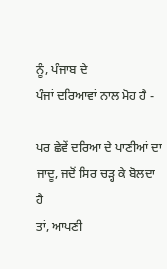ਨੂੰ, ਪੰਜਾਬ ਦੇ
ਪੰਜਾਂ ਦਰਿਆਵਾਂ ਨਾਲ ਮੋਹ ਹੈ -

ਪਰ ਛੇਵੇਂ ਦਰਿਆ ਦੇ ਪਾਣੀਆਂ ਦਾ
ਜਾਦੂ, ਜਦੋਂ ਸਿਰ ਚੜ੍ਹ ਕੇ ਬੋਲਦਾ ਹੈ
ਤਾਂ, ਆਪਣੀ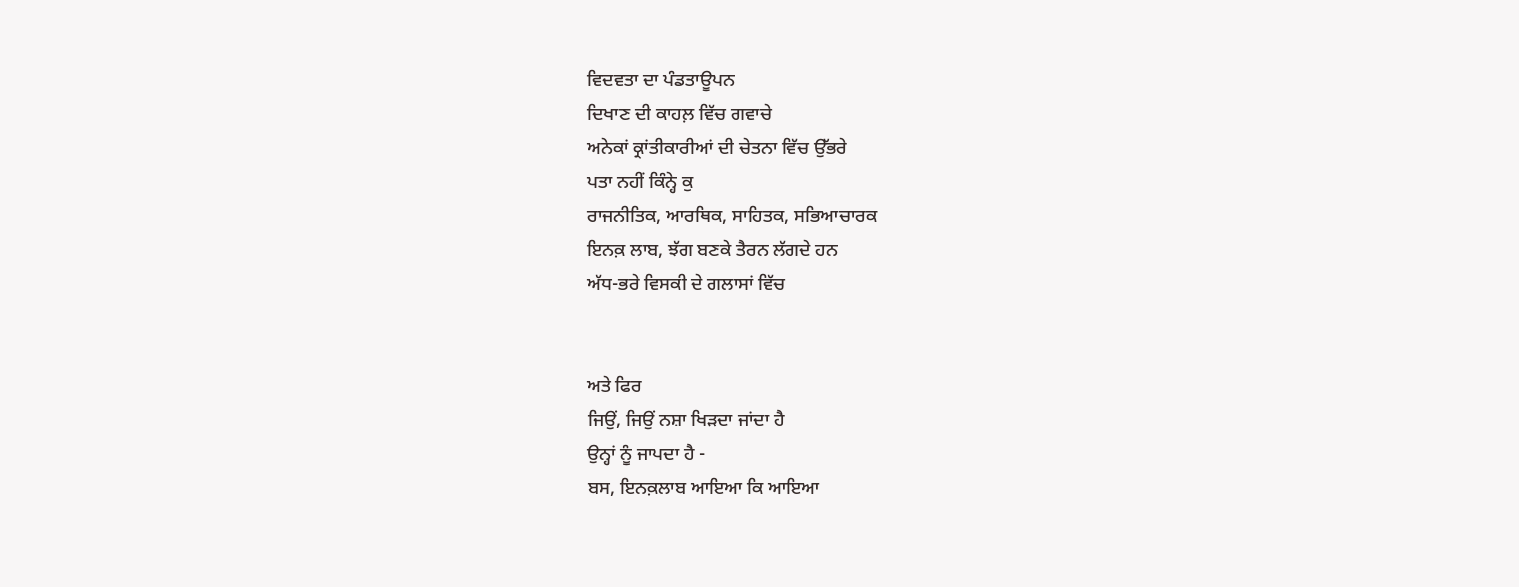ਵਿਦਵਤਾ ਦਾ ਪੰਡਤਾਊਪਨ
ਦਿਖਾਣ ਦੀ ਕਾਹਲ਼ ਵਿੱਚ ਗਵਾਚੇ
ਅਨੇਕਾਂ ਕ੍ਰਾਂਤੀਕਾਰੀਆਂ ਦੀ ਚੇਤਨਾ ਵਿੱਚ ਉੱਭਰੇ
ਪਤਾ ਨਹੀਂ ਕਿੰਨ੍ਹੇ ਕੁ
ਰਾਜਨੀਤਿਕ, ਆਰਥਿਕ, ਸਾਹਿਤਕ, ਸਭਿਆਚਾਰਕ
ਇਨਕ਼ ਲਾਬ, ਝੱਗ ਬਣਕੇ ਤੈਰਨ ਲੱਗਦੇ ਹਨ
ਅੱਧ-ਭਰੇ ਵਿਸਕੀ ਦੇ ਗਲਾਸਾਂ ਵਿੱਚ


ਅਤੇ ਫਿਰ
ਜਿਉਂ, ਜਿਉਂ ਨਸ਼ਾ ਖਿੜਦਾ ਜਾਂਦਾ ਹੈ
ਉਨ੍ਹਾਂ ਨੂੰ ਜਾਪਦਾ ਹੈ -
ਬਸ, ਇਨਕ਼ਲਾਬ ਆਇਆ ਕਿ ਆਇਆ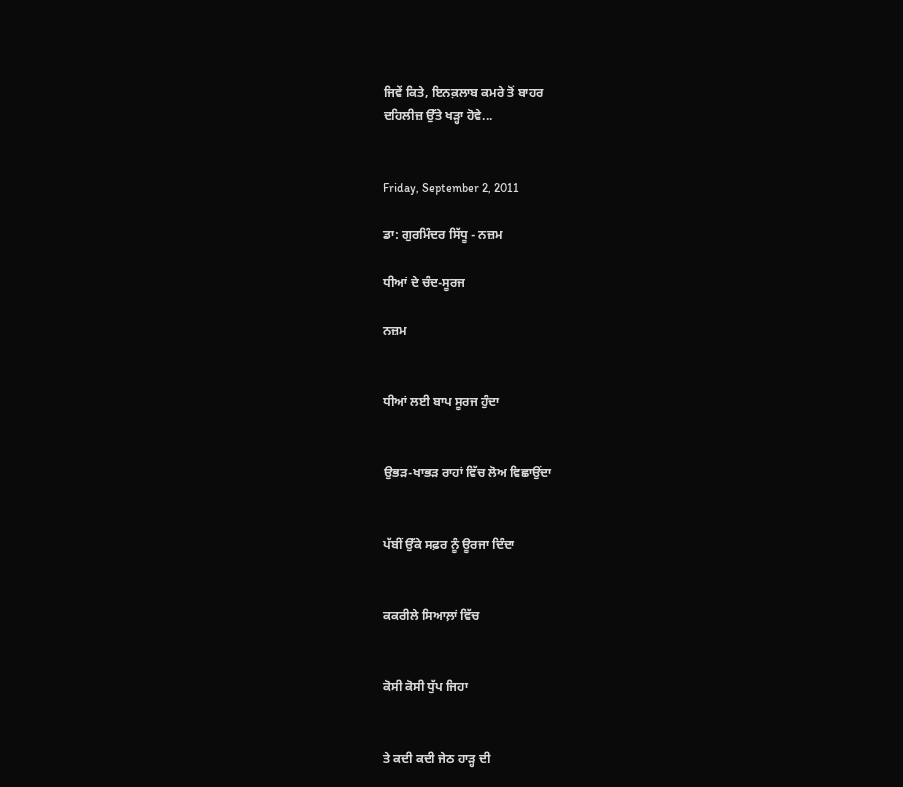ਜਿਵੇਂ ਕਿਤੇ, ਇਨਕ਼ਲਾਬ ਕਮਰੇ ਤੋਂ ਬਾਹਰ
ਦਹਿਲੀਜ਼ ਉੱਤੇ ਖੜ੍ਹਾ ਹੋਵੇ...


Friday, September 2, 2011

ਡਾ: ਗੁਰਮਿੰਦਰ ਸਿੱਧੂ - ਨਜ਼ਮ

ਧੀਆਂ ਦੇ ਚੰਦ-ਸੂਰਜ

ਨਜ਼ਮ


ਧੀਆਂ ਲਈ ਬਾਪ ਸੂਰਜ ਹੁੰਦਾ


ਉਭੜ-ਖਾਭੜ ਰਾਹਾਂ ਵਿੱਚ ਲੋਅ ਵਿਛਾਉਂਦਾ


ਪੱਬੀਂ ਉੱਕੇ ਸਫ਼ਰ ਨੂੰ ਊਰਜਾ ਦਿੰਦਾ


ਕਕਰੀਲੇ ਸਿਆਲ਼ਾਂ ਵਿੱਚ


ਕੋਸੀ ਕੋਸੀ ਧੁੱਪ ਜਿਹਾ


ਤੇ ਕਦੀ ਕਦੀ ਜੇਠ ਹਾੜ੍ਹ ਦੀ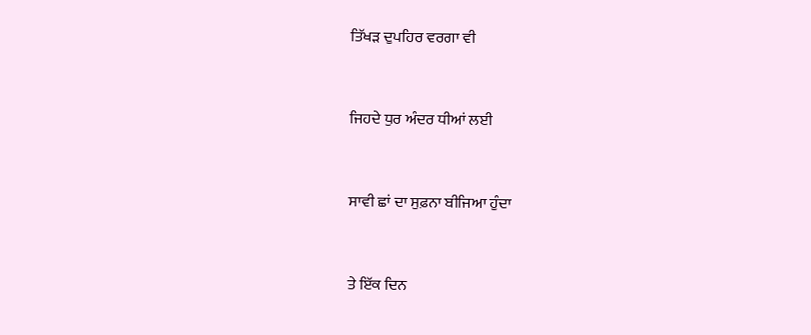ਤਿੱਖੜ ਦੁਪਹਿਰ ਵਰਗਾ ਵੀ


ਜਿਹਦੇ ਧੁਰ ਅੰਦਰ ਧੀਆਂ ਲਈ


ਸਾਵੀ ਛਾਂ ਦਾ ਸੁਫ਼ਨਾ ਬੀਜਿਆ ਹੁੰਦਾ


ਤੇ ਇੱਕ ਦਿਨ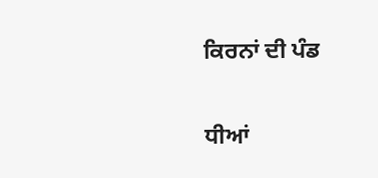ਕਿਰਨਾਂ ਦੀ ਪੰਡ


ਧੀਆਂ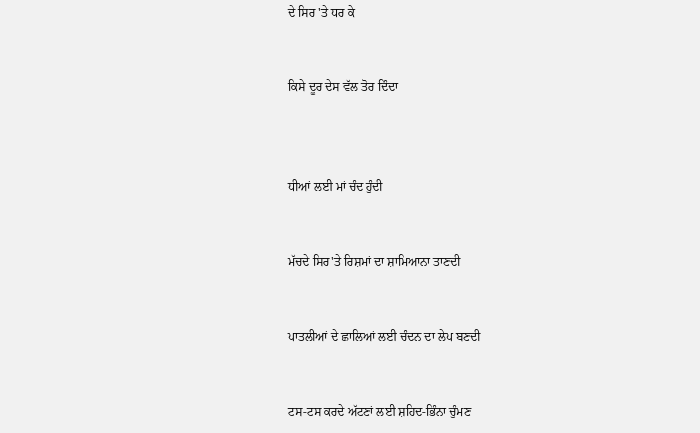ਦੇ ਸਿਰ 'ਤੇ ਧਰ ਕੇ


ਕਿਸੇ ਦੂਰ ਦੇਸ ਵੱਲ ਤੋਰ ਦਿੰਦਾ



ਧੀਆਂ ਲਈ ਮਾਂ ਚੰਦ ਹੁੰਦੀ


ਮੱਚਦੇ ਸਿਰ'ਤੇ ਰਿਸ਼ਮਾਂ ਦਾ ਸ਼ਾਮਿਆਨਾ ਤਾਣਦੀ


ਪਾਤਲੀਆਂ ਦੇ ਛਾਲਿਆਂ ਲਈ ਚੰਦਨ ਦਾ ਲੇਪ ਬਣਦੀ


ਟਸ-ਟਸ ਕਰਦੇ ਅੱਟਣਾਂ ਲਈ ਸ਼ਹਿਦ-ਭਿੰਨਾ ਚੁੰਮਣ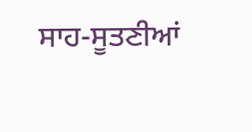ਸਾਹ-ਸੂਤਣੀਆਂ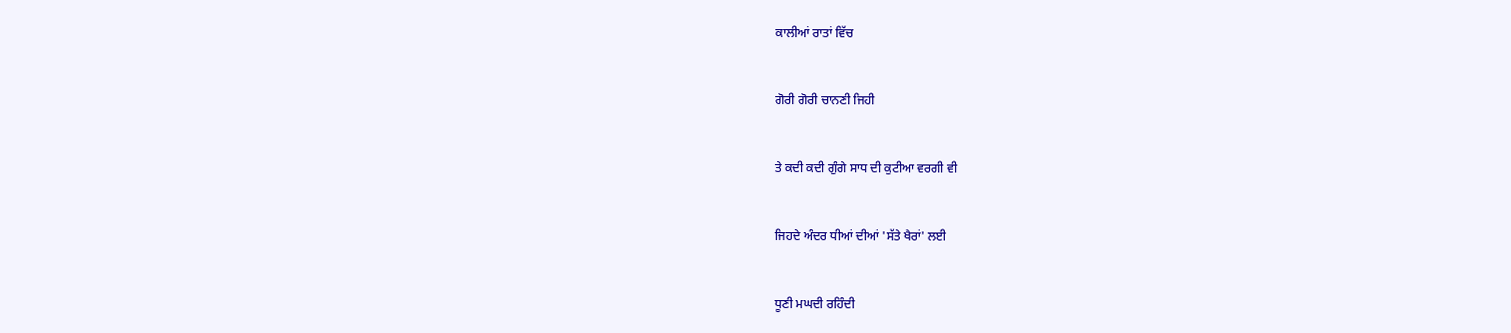ਕਾਲੀਆਂ ਰਾਤਾਂ ਵਿੱਚ


ਗੋਰੀ ਗੋਰੀ ਚਾਨਣੀ ਜਿਹੀ


ਤੇ ਕਦੀ ਕਦੀ ਗੁੰਗੇ ਸਾਧ ਦੀ ਕੁਟੀਆ ਵਰਗੀ ਵੀ


ਜਿਹਦੇ ਅੰਦਰ ਧੀਆਂ ਦੀਆਂ 'ਸੱਤੇ ਖੈਰਾਂ' ਲਈ


ਧੂਣੀ ਮਘਦੀ ਰਹਿੰਦੀ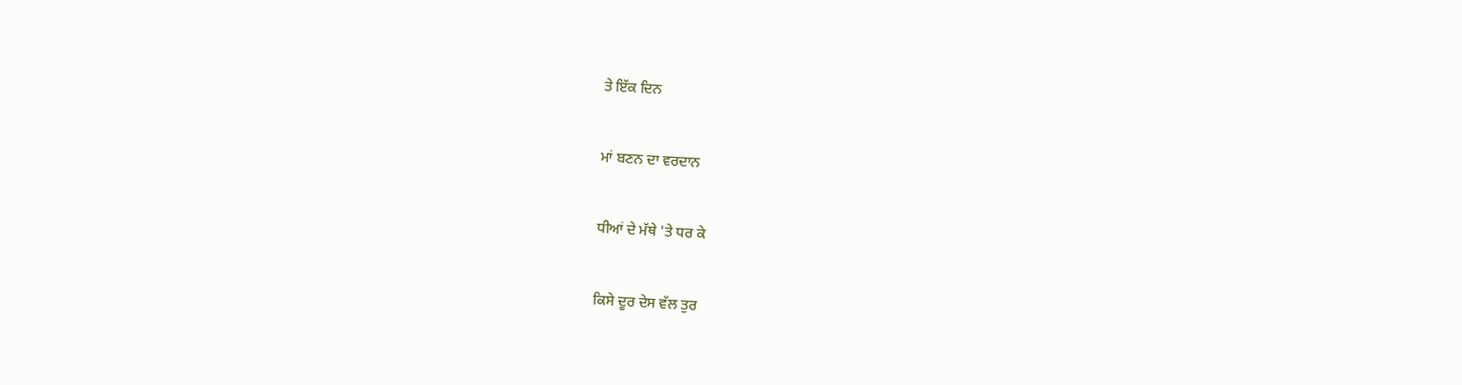ਤੇ ਇੱਕ ਦਿਨ


ਮਾਂ ਬਣਨ ਦਾ ਵਰਦਾਨ


ਧੀਆਂ ਦੇ ਮੱਥੇ 'ਤੇ ਧਰ ਕੇ


ਕਿਸੇ ਦੂਰ ਦੇਸ ਵੱਲ ਤੁਰ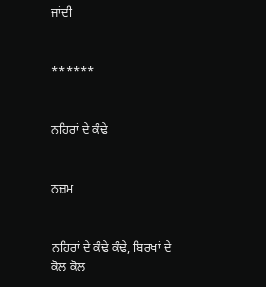ਜਾਂਦੀ


******


ਨਹਿਰਾਂ ਦੇ ਕੰਢੇ


ਨਜ਼ਮ


ਨਹਿਰਾਂ ਦੇ ਕੰਢੇ ਕੰਢੇ, ਬਿਰਖਾਂ ਦੇ ਕੋਲ ਕੋਲ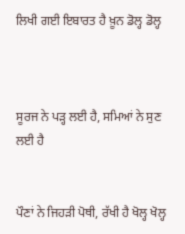ਲਿਖੀ ਗਈ ਇਬਾਰਤ ਹੈ ਖ਼ੂਨ ਡੋਲ੍ਹ ਡੋਲ੍ਹ



ਸੂਰਜ ਨੇ ਪੜ੍ਹ ਲਈ ਹੈ, ਸਮਿਆਂ ਨੇ ਸੁਣ ਲਈ ਹੈ


ਪੌਣਾਂ ਨੇ ਜਿਹੜੀ ਪੋਥੀ, ਰੱਖੀ ਹੈ ਖੋਲ੍ਹ ਖੋਲ੍ਹ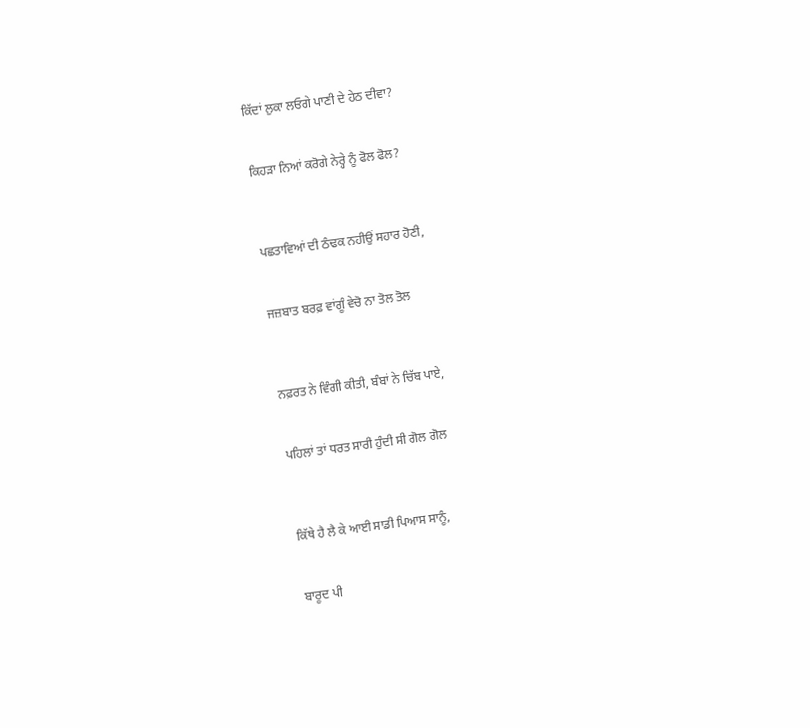ਕਿੱਦਾਂ ਲੁਕਾ ਲਓਗੇ ਪਾਣੀ ਦੇ ਹੇਠ ਦੀਵਾ?


ਕਿਹੜਾ ਨਿਆਂ ਕਰੋਗੇ ਨੇਰ੍ਹੇ ਨੂੰ ਫੋਲ ਫੋਲ?



ਪਛਤਾਵਿਆਂ ਦੀ ਠੰਢਕ ਨਹੀਉਂ ਸਹਾਰ ਹੋਣੀ,


ਜਜ਼ਬਾਤ ਬਰਫ਼ ਵਾਂਗੂੰ ਵੇਚੋ ਨਾ ਤੋਲ ਤੋਲ



ਨਫ਼ਰਤ ਨੇ ਵਿੰਗੀ ਕੀਤੀ, ਬੰਬਾਂ ਨੇ ਚਿੱਬ ਪਾਏ,


ਪਹਿਲਾਂ ਤਾਂ ਧਰਤ ਸਾਰੀ ਹੁੰਦੀ ਸੀ ਗੋਲ ਗੋਲ



ਕਿੱਥੇ ਹੈ ਲੈ ਕੇ ਆਈ ਸਾਡੀ ਪਿਆਸ ਸਾਨੂੰ,


ਬਾਰੂਦ ਪੀ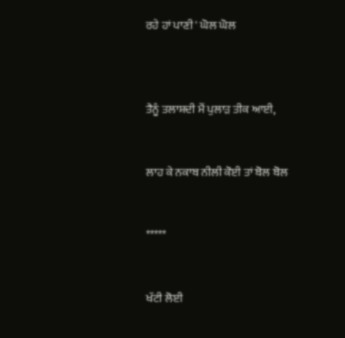ਰਹੇ ਹਾਂ ਪਾਣੀ ' ਘੋਲ ਘੋਲ



ਤੈਨੂੰ ਤਲਾਸ਼ਦੀ ਮੈਂ ਪੁਲਾੜ ਤੀਕ ਆਈ,


ਲਾਹ ਕੇ ਨਕਾਬ ਨੀਲੀ ਕੋਈ ਤਾਂ ਬੋਲ ਬੋਲ


*****


ਖੱਟੀ ਲੋਈ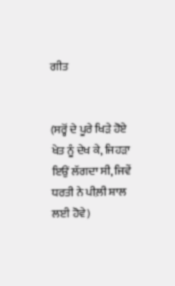ਗੀਤ


(ਸਰ੍ਹੋਂ ਦੇ ਪੂਰੇ ਖਿੜੇ ਹੋਏ ਖੇਤ ਨੂੰ ਦੇਖ ਕੇ, ਜਿਹੜਾ ਇਉਂ ਲੱਗਦਾ ਸੀ, ਜਿਵੇਂ ਧਰਤੀ ਨੇ ਪੀਲ਼ੀ ਸ਼ਾਲ ਲਈ ਹੋਵੇ)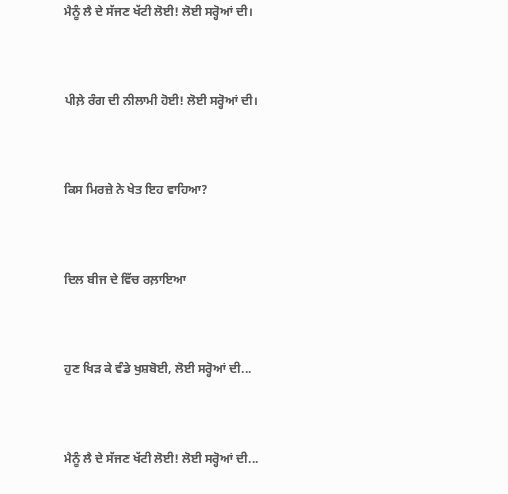ਮੈਨੂੰ ਲੈ ਦੇ ਸੱਜਣ ਖੱਟੀ ਲੋਈ! ਲੋਈ ਸਰ੍ਹੋਆਂ ਦੀ।


ਪੀਲ਼ੇ ਰੰਗ ਦੀ ਨੀਲਾਮੀ ਹੋਈ! ਲੋਈ ਸਰ੍ਹੋਆਂ ਦੀ।


ਕਿਸ ਮਿਰਜ਼ੇ ਨੇ ਖੇਤ ਇਹ ਵਾਹਿਆ?


ਦਿਲ ਬੀਜ ਦੇ ਵਿੱਚ ਰਲ਼ਾਇਆ


ਹੁਣ ਖਿੜ ਕੇ ਵੰਡੇ ਖੁਸ਼ਬੋਈ, ਲੋਈ ਸਰ੍ਹੋਆਂ ਦੀ...


ਮੈਨੂੰ ਲੈ ਦੇ ਸੱਜਣ ਖੱਟੀ ਲੋਈ! ਲੋਈ ਸਰ੍ਹੋਆਂ ਦੀ...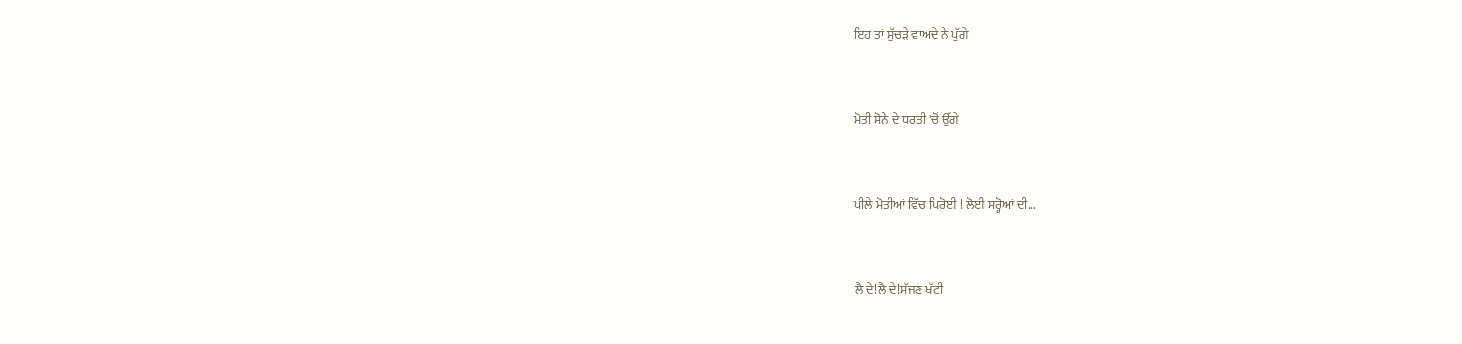ਇਹ ਤਾਂ ਸੁੱਚੜੇ ਵਾਅਦੇ ਨੇ ਪੁੱਗੇ


ਮੋਤੀ ਸੋਨੇ ਦੇ ਧਰਤੀ 'ਚੋਂ ਉੱਗੇ


ਪੀਲੇ ਮੋਤੀਆਂ ਵਿੱਚ ਪਿਰੋਈ ! ਲੋਈ ਸਰ੍ਹੋਆਂ ਦੀ...


ਲੈ ਦੇ!ਲੈ ਦੇ!ਸੱਜਣ ਖੱਟੀ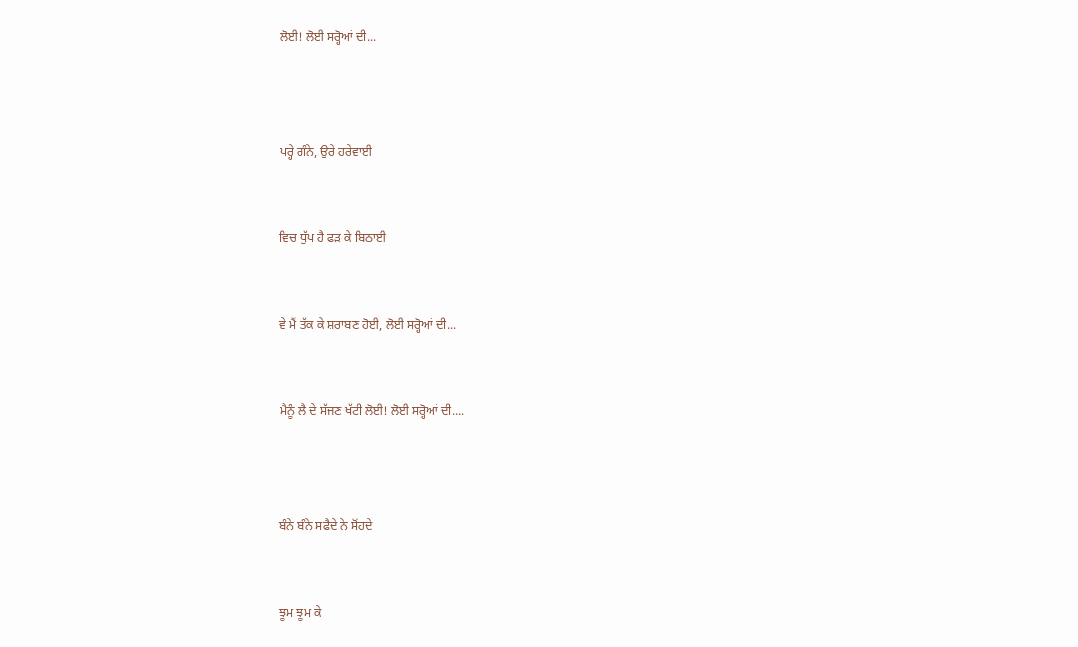ਲੋਈ! ਲੋਈ ਸਰ੍ਹੋਆਂ ਦੀ...



ਪਰ੍ਹੇ ਗੰਨੇ, ਉਰੇ ਹਰੇਵਾਈ


ਵਿਚ ਧੁੱਪ ਹੈ ਫੜ ਕੇ ਬਿਠਾਈ


ਵੇ ਮੈਂ ਤੱਕ ਕੇ ਸ਼ਰਾਬਣ ਹੋਈ, ਲੋਈ ਸਰ੍ਹੋਆਂ ਦੀ...


ਮੈਨੂੰ ਲੈ ਦੇ ਸੱਜਣ ਖੱਟੀ ਲੋਈ! ਲੋਈ ਸਰ੍ਹੋਆਂ ਦੀ....



ਬੰਨੇ ਬੰਨੇ ਸਫੈਦੇ ਨੇ ਸੋਂਹਦੇ


ਝੂਮ ਝੂਮ ਕੇ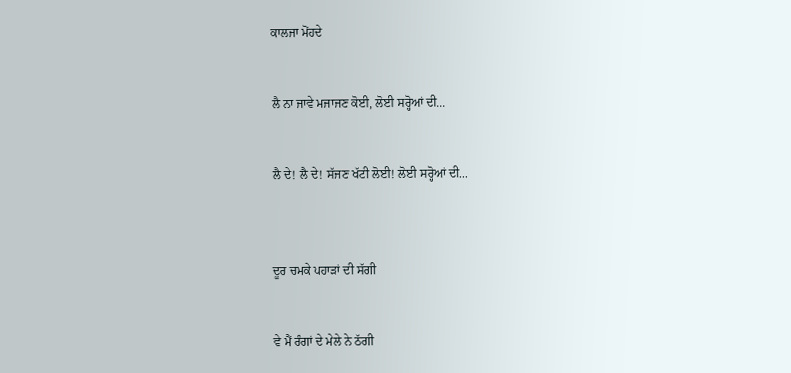ਕਾਲਜਾ ਮੋਂਹਦੇ


ਲੈ ਨਾ ਜਾਵੇ ਮਜਾਜਣ ਕੋਈ, ਲੋਈ ਸਰ੍ਹੋਆਂ ਦੀ...


ਲੈ ਦੇ! ਲੈ ਦੇ! ਸੱਜਣ ਖੱਟੀ ਲੋਈ! ਲੋਈ ਸਰ੍ਹੋਆਂ ਦੀ...



ਦੂਰ ਚਮਕੇ ਪਹਾੜਾਂ ਦੀ ਸੱਗੀ


ਵੇ ਮੈਂ ਰੰਗਾਂ ਦੇ ਮੇਲੇ ਨੇ ਠੱਗੀ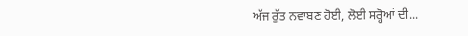ਅੱਜ ਰੁੱਤ ਨਵਾਬਣ ਹੋਈ, ਲੋਈ ਸਰ੍ਹੋਆਂ ਦੀ...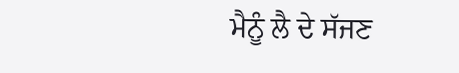ਮੈਨੂੰ ਲੈ ਦੇ ਸੱਜਣ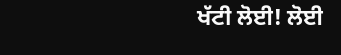ਖੱਟੀ ਲੋਈ! ਲੋਈ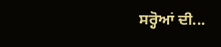ਸਰ੍ਹੋਆਂ ਦੀ...